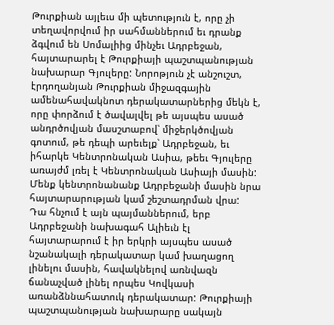Թուրքիան այլեւս մի պետություն է, որը չի տեղավորվում իր սահմաններում եւ դրանք ձգվում են Սոմալիից մինչեւ Ադրբեջան, հայտարարել է Թուրքիայի պաշտպանության նախարար Գյուլերը: Նորոթյուն չէ անշուշտ, էրդողանյան Թուրքիան միջազգային ամենահավակնոտ դերակատարներից մեկն է, որը փորձում է ծավալվել թե այսպես ասած անդրծովյան մասշտաբով՝ միջերկծովյան գոտում, թե դեպի արեւելք՝ Ադրբեջան, եւ իհարկե Կենտրոնական Ասիա, թեեւ Գյուլերը առայժմ լռել է Կենտրոնական Ասիայի մասին: Մենք կենտրոնանանք Ադրբեջանի մասին նրա հայտարարության կամ շեշտադրման վրա:
Դա հնչում է այն պայմաններում, երբ Ադրբեջանի նախագահ Ալիեւն էլ հայտարարում է իր երկրի այսպես ասած նշանակալի դերակատար կամ խաղացող լինելու մասին, հավակնելով առնվազն ճանաչված լինել որպես Կովկասի առանձննահատուկ դերակատար: Թուրքիայի պաշտպանության նախարարը սակայն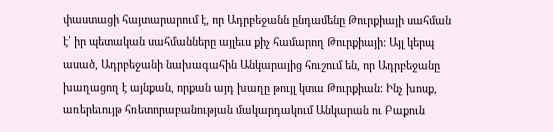փաստացի հայտարարում է, որ Ադրբեջանն ընդամենը Թուրքիայի սահման է՝ իր պետական սահմանները այլեւս քիչ համարող Թուրքիայի: Այլ կերպ ասած, Ադրբեջանի նախագահին Անկարայից հուշում են, որ Ադրբեջանը խաղացող է այնքան, որքան այդ խաղը թույլ կտա Թուրքիան: Ինչ խոսք, առերեւույթ հռետորաբանության մակարդակում Անկարան ու Բաքուն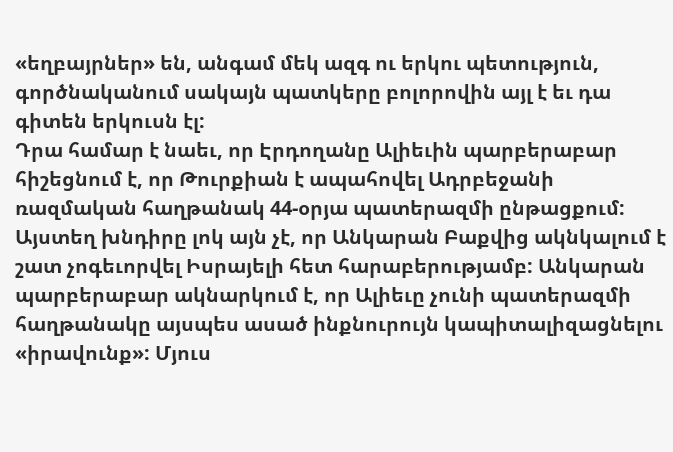«եղբայրներ» են, անգամ մեկ ազգ ու երկու պետություն, գործնականում սակայն պատկերը բոլորովին այլ է եւ դա գիտեն երկուսն էլ:
Դրա համար է նաեւ, որ Էրդողանը Ալիեւին պարբերաբար հիշեցնում է, որ Թուրքիան է ապահովել Ադրբեջանի ռազմական հաղթանակ 44-օրյա պատերազմի ընթացքում: Այստեղ խնդիրը լոկ այն չէ, որ Անկարան Բաքվից ակնկալում է շատ չոգեւորվել Իսրայելի հետ հարաբերությամբ: Անկարան պարբերաբար ակնարկում է, որ Ալիեւը չունի պատերազմի հաղթանակը այսպես ասած ինքնուրույն կապիտալիզացնելու «իրավունք»: Մյուս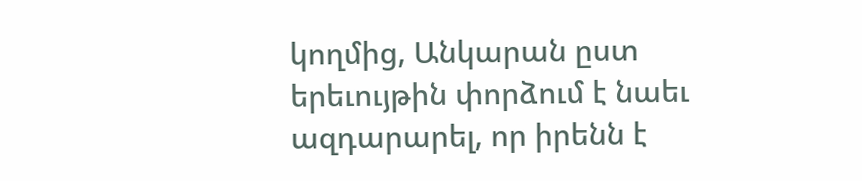կողմից, Անկարան ըստ երեւույթին փորձում է նաեւ ազդարարել, որ իրենն է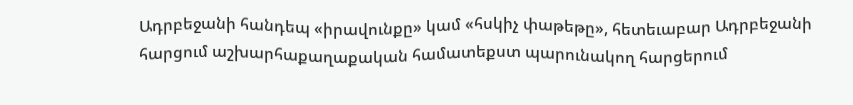Ադրբեջանի հանդեպ «իրավունքը» կամ «հսկիչ փաթեթը», հետեւաբար Ադրբեջանի հարցում աշխարհաքաղաքական համատեքստ պարունակող հարցերում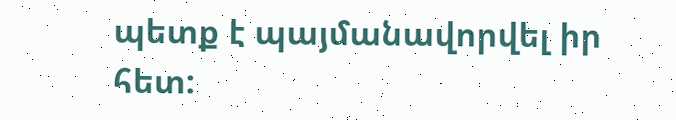պետք է պայմանավորվել իր հետ: